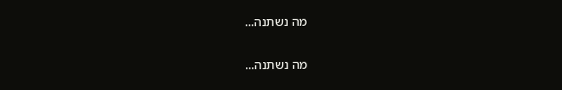מה נשתנה...

מה נשתנה...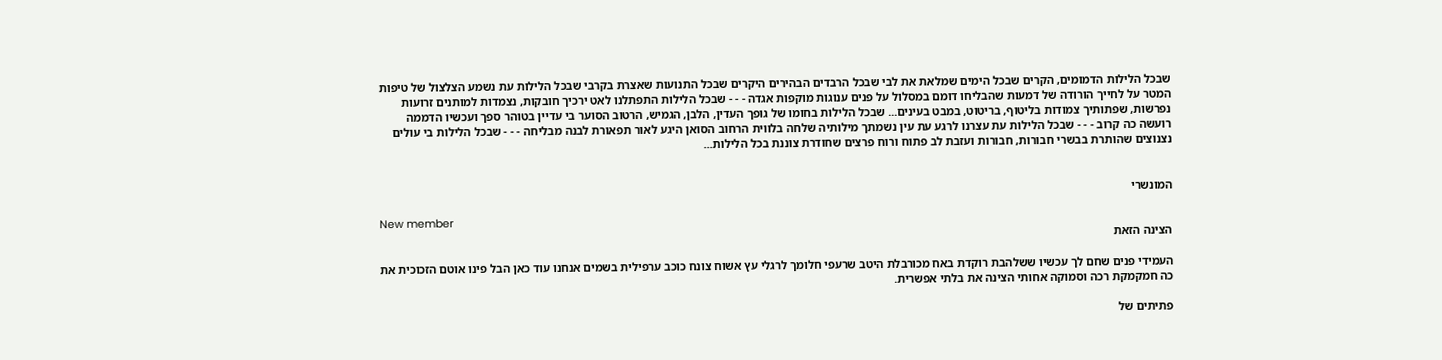שבכל הלילות הדמומים, הקרים שבכל הימים שמלאת את לבי שבכל הרבדים הבהירים היקרים שבכל התנועות שאצרת בקרבי שבכל הלילות עת נשמע הצלצול של טיפות המטר על לחייך הורודה של דמעות שהבליחו דומם במסלול על פנים ענוגות מוקפות אגדה - - - שבכל הלילות התפתלנו לאט ירכיך חובקות, נצמדות למותנים זרועות נפרשות, שפתותיך צמודות בליטוף, בריטוט, במבט בעינים... שבכל הלילות בחומו של גופך העדין, הלבן, הגמיש, הרטוב הסוער בי עדיין בטוהר ספך ועכשיו הדממה רועשה כה קרוב - - - שבכל הלילות עת עצרנו לרגע עת עין נשמתך מילותיה שלחה בלווית הרחוב הסואן היגע לאור תפאורת לבנה מבליחה - - - שבכל הלילות בי עולים נצנוצים שהותרת בבשרי חבורות, חבורות ועזבת לב פתוח ורוח פרצים שחודרת צוננת בכל הלילות...


המונשרי

New member
הצינה הזאת

העמידי פנים שחם לך עכשיו ששלהבת רוקדת באח מכורבלת היטב שרעפי חלומך לרגלי עץ אשוח צונח כוכב ערפילית בשמים אנחנו עוד כאן הבל פינו אוטם הזכוכית את כה חמקמקת רכה וסמוקה אחותי הצינה את בלתי אפשרית.

פתיתים של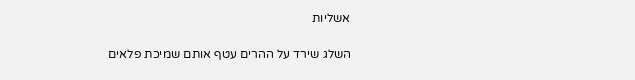אשליות

השלג שירד על ההרים עטף אותם שמיכת פלאים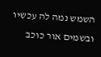השמש נמה לה עכשיו ובשמים אור כוכב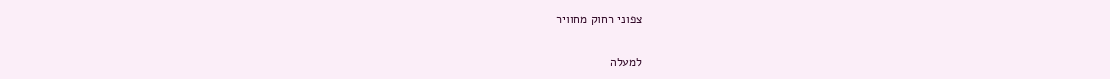צפוני רחוק מחוויר

למעלה